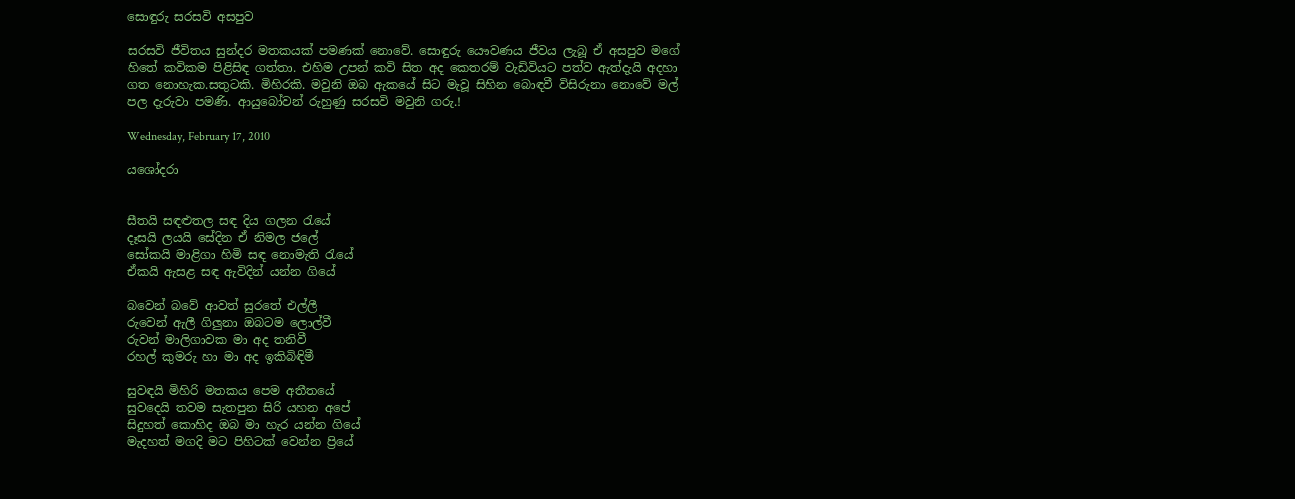සොඳුරු සරසවි අසපුව

සරසවි ජීවිතය සුන්දර මතකයක් පමණක් නොවේ. සොඳුරු යෞවණය ජීවය ලැබූ ඒ අසපුව මගේ හිතේ කවිකම පිළිසිඳ ගත්තා. එහිම උපන් කවි සිත අද කෙතරම් වැඩිවියට පත්ව ඇත්දැයි අදහා ගත නොහැක.සතුටකි. මිහිරකි. මවුනි ඔබ ඇකයේ සිට මැවූ සිහින බොඳවී විසිරුනා නොවේ මල් පල දැරුවා පමණි. ආයුබෝවන් රුහුණු සරසවි මවුනි ගරු.!

Wednesday, February 17, 2010

යශෝදරා


සීතයි සඳළුතල සඳ දිය ගලන රැයේ
දෑසයි ලයයි සේදින ඒ නිමල ජලේ
සෝකයි මාළිගා හිමි සඳ නොමැති රැයේ
ඒකයි ඇසළ සඳ ඇවිදින් යන්න ගියේ

බවෙන් බවේ ආවත් සුරතේ එල්ලී
රු‍වෙන් ඇලී ගිලුනා ඔබටම ලොල්වී
රුවන් මාලිගාවක මා අද තනිවී
රහල් කුමරු හා මා අද ඉකිබිඳිමී

සුවඳයි මිහිරි මතකය පෙම අතීතයේ
සුවදෙයි තවම සැතපුන සිරි යහන අපේ
සිදුහත් කොහිද ඔබ මා හැර යන්න ගියේ
මැදහත් මගදි මට පිහිටක් වෙන්න ප්‍රියේ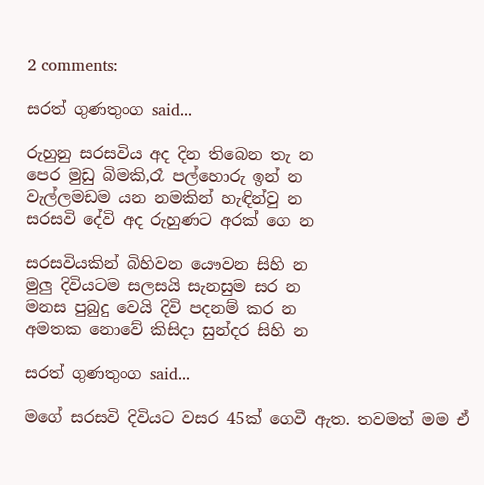2 comments:

සරත් ගුණතුංග said...

රුහුනු සරසවිය අද දින තිබෙන තැ න
පෙර මුඩු බිමකි,රෑ පල්හොරු ඉන් න
වැල්ලමඩම යන නමකින් හැඳින්වු න
සරසවි දේවි අද රුහුණට අරක් ගෙ න

සරසවියකින් බිහිවන යෞවන සිහි න
මුලු දිවියටම සලසයි සැනසුම සර න
මනස පුබුදු වෙයි දිවි පදනම් කර න
අමතක නොවේ කිසිදා සුන්දර සිහි න

සරත් ගුණතුංග said...

මගේ සරසවි දිවියට වසර 45ක් ගෙවී ඇත. තවමත් මම ඒ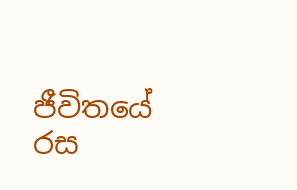ජීවිතයේ රස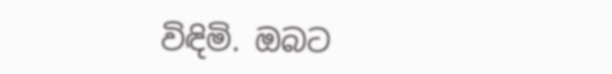විඳිමි. ඔබට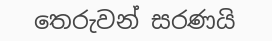තෙරුවන් සරණයි